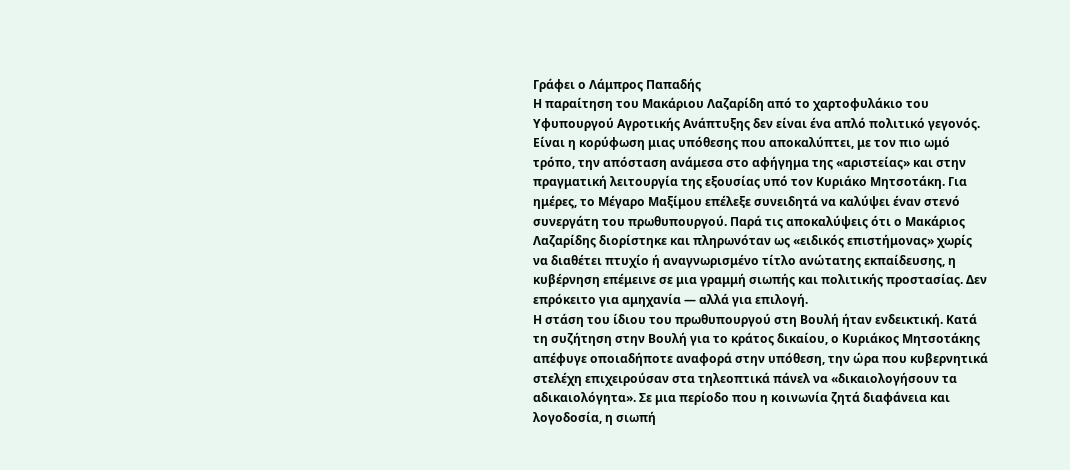Γράφει ο Λάμπρος Παπαδής
Η παραίτηση του Μακάριου Λαζαρίδη από το χαρτοφυλάκιο του Υφυπουργού Αγροτικής Ανάπτυξης δεν είναι ένα απλό πολιτικό γεγονός. Είναι η κορύφωση μιας υπόθεσης που αποκαλύπτει, με τον πιο ωμό τρόπο, την απόσταση ανάμεσα στο αφήγημα της «αριστείας» και στην πραγματική λειτουργία της εξουσίας υπό τον Κυριάκο Μητσοτάκη. Για ημέρες, το Μέγαρο Μαξίμου επέλεξε συνειδητά να καλύψει έναν στενό συνεργάτη του πρωθυπουργού. Παρά τις αποκαλύψεις ότι ο Μακάριος Λαζαρίδης διορίστηκε και πληρωνόταν ως «ειδικός επιστήμονας» χωρίς να διαθέτει πτυχίο ή αναγνωρισμένο τίτλο ανώτατης εκπαίδευσης, η κυβέρνηση επέμεινε σε μια γραμμή σιωπής και πολιτικής προστασίας. Δεν επρόκειτο για αμηχανία — αλλά για επιλογή.
Η στάση του ίδιου του πρωθυπουργού στη Βουλή ήταν ενδεικτική. Κατά τη συζήτηση στην Βουλή για το κράτος δικαίου, ο Κυριάκος Μητσοτάκης απέφυγε οποιαδήποτε αναφορά στην υπόθεση, την ώρα που κυβερνητικά στελέχη επιχειρούσαν στα τηλεοπτικά πάνελ να «δικαιολογήσουν τα αδικαιολόγητα». Σε μια περίοδο που η κοινωνία ζητά διαφάνεια και λογοδοσία, η σιωπή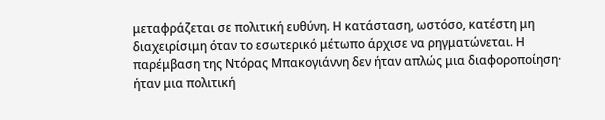μεταφράζεται σε πολιτική ευθύνη. Η κατάσταση, ωστόσο, κατέστη μη διαχειρίσιμη όταν το εσωτερικό μέτωπο άρχισε να ρηγματώνεται. Η παρέμβαση της Ντόρας Μπακογιάννη δεν ήταν απλώς μια διαφοροποίηση· ήταν μια πολιτική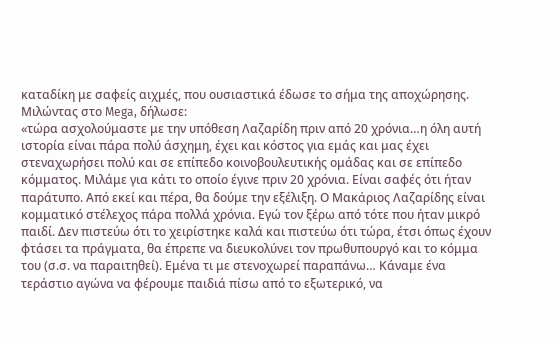καταδίκη με σαφείς αιχμές, που ουσιαστικά έδωσε το σήμα της αποχώρησης. Μιλώντας στο Mega, δήλωσε:
«τώρα ασχολούμαστε με την υπόθεση Λαζαρίδη πριν από 20 χρόνια…η όλη αυτή ιστορία είναι πάρα πολύ άσχημη, έχει και κόστος για εμάς και μας έχει στεναχωρήσει πολύ και σε επίπεδο κοινοβουλευτικής ομάδας και σε επίπεδο κόμματος. Μιλάμε για κάτι το οποίο έγινε πριν 20 χρόνια. Είναι σαφές ότι ήταν παράτυπο. Από εκεί και πέρα, θα δούμε την εξέλιξη. Ο Μακάριος Λαζαρίδης είναι κομματικό στέλεχος πάρα πολλά χρόνια. Εγώ τον ξέρω από τότε που ήταν μικρό παιδί. Δεν πιστεύω ότι το χειρίστηκε καλά και πιστεύω ότι τώρα, έτσι όπως έχουν φτάσει τα πράγματα, θα έπρεπε να διευκολύνει τον πρωθυπουργό και το κόμμα του (σ.σ. να παραιτηθεί). Εμένα τι με στενοχωρεί παραπάνω… Κάναμε ένα τεράστιο αγώνα να φέρουμε παιδιά πίσω από το εξωτερικό, να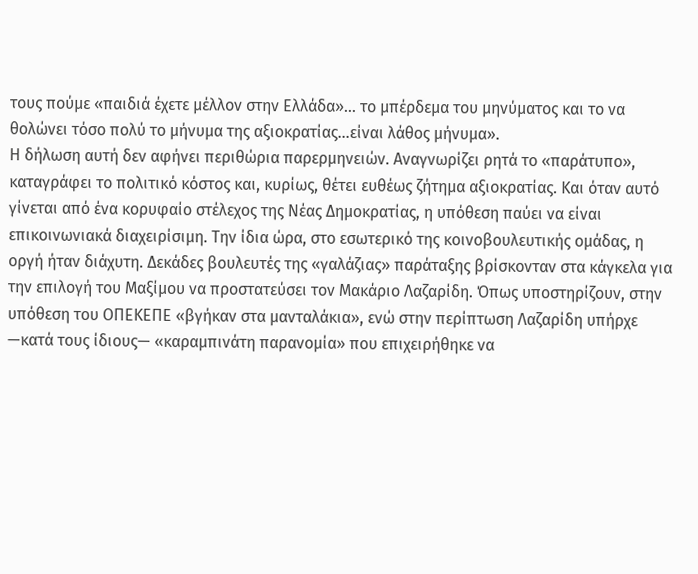τους πούμε «παιδιά έχετε μέλλον στην Ελλάδα»… το μπέρδεμα του μηνύματος και το να θολώνει τόσο πολύ το μήνυμα της αξιοκρατίας…είναι λάθος μήνυμα».
Η δήλωση αυτή δεν αφήνει περιθώρια παρερμηνειών. Αναγνωρίζει ρητά το «παράτυπο», καταγράφει το πολιτικό κόστος και, κυρίως, θέτει ευθέως ζήτημα αξιοκρατίας. Και όταν αυτό γίνεται από ένα κορυφαίο στέλεχος της Νέας Δημοκρατίας, η υπόθεση παύει να είναι επικοινωνιακά διαχειρίσιμη. Την ίδια ώρα, στο εσωτερικό της κοινοβουλευτικής ομάδας, η οργή ήταν διάχυτη. Δεκάδες βουλευτές της «γαλάζιας» παράταξης βρίσκονταν στα κάγκελα για την επιλογή του Μαξίμου να προστατεύσει τον Μακάριο Λαζαρίδη. Όπως υποστηρίζουν, στην υπόθεση του ΟΠΕΚΕΠΕ «βγήκαν στα μανταλάκια», ενώ στην περίπτωση Λαζαρίδη υπήρχε —κατά τους ίδιους— «καραμπινάτη παρανομία» που επιχειρήθηκε να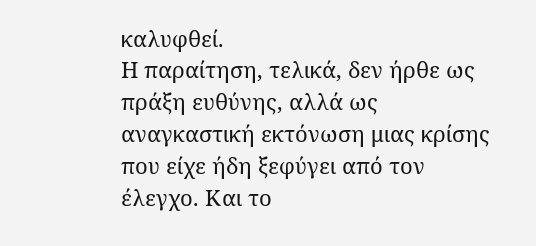καλυφθεί.
Η παραίτηση, τελικά, δεν ήρθε ως πράξη ευθύνης, αλλά ως αναγκαστική εκτόνωση μιας κρίσης που είχε ήδη ξεφύγει από τον έλεγχο. Και το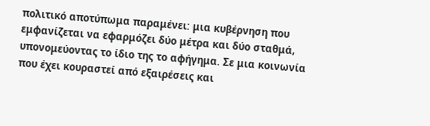πολιτικό αποτύπωμα παραμένει: μια κυβέρνηση που εμφανίζεται να εφαρμόζει δύο μέτρα και δύο σταθμά, υπονομεύοντας το ίδιο της το αφήγημα. Σε μια κοινωνία που έχει κουραστεί από εξαιρέσεις και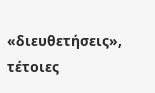«διευθετήσεις», τέτοιες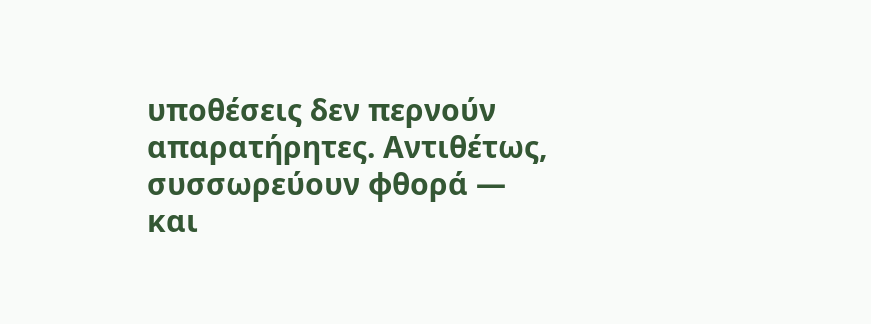υποθέσεις δεν περνούν απαρατήρητες. Αντιθέτως, συσσωρεύουν φθορά — και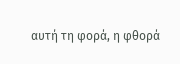αυτή τη φορά, η φθορά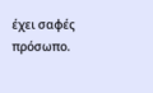έχει σαφές πρόσωπο.